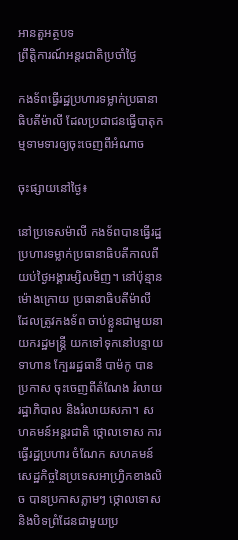អានតួអត្ថបទ
ព្រឹត្តិការណ៍អន្តរជាតិប្រចាំថ្ងៃ

កងទ័ពធ្វើរដ្ឋប្រហារទម្លាក់ប្រធានាធិបតីម៉ាលី ដែលប្រជាជនធ្វើបាតុកម្មទាមទារឲ្យចុះចេញពីអំណាច

ចុះផ្សាយនៅថ្ងៃ៖

នៅប្រទេសម៉ាលី កងទ័ពបានធ្វើរដ្ឋប្រហារទម្លាក់ប្រធានាធិបតីកាលពីយប់ថ្ងៃអង្គារម្សិលមិញ។ នៅប៉ុន្មានម៉ោងក្រោយ ប្រធានាធិបតីម៉ាលី ដែលត្រូវកងទ័ព ចាប់ខ្លួនជាមួយនាយករដ្ឋមន្រ្តី យកទៅទុកនៅបន្ទាយទាហាន ក្បែររដ្ឋធានី បាម៉កូ បានប្រកាស ចុះចេញពីតំណែង រំលាយរដ្ឋាភិបាល និងរំលាយសភា។ សហគមន៍អន្តរជាតិ ថ្កោលទោស ការធ្វើរដ្ឋប្រហារ ចំណែក សហគមន៍សេដ្ឋកិច្ចនៃប្រទេសអាហ្វ្រិកខាងលិច បានប្រកាសភ្លាមៗ ថ្កោលទោស និងបិទព្រំដែនជាមួយប្រ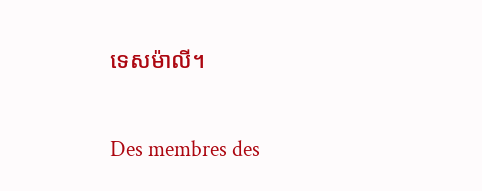ទេសម៉ាលី។

Des membres des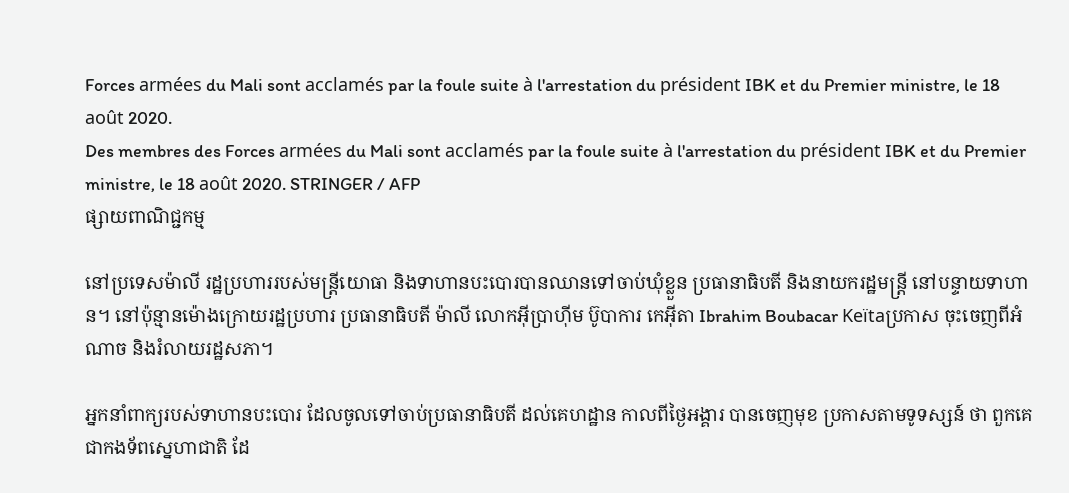Forces armées du Mali sont acclamés par la foule suite à l'arrestation du président IBK et du Premier ministre, le 18 août 2020.
Des membres des Forces armées du Mali sont acclamés par la foule suite à l'arrestation du président IBK et du Premier ministre, le 18 août 2020. STRINGER / AFP
ផ្សាយពាណិជ្ជកម្ម

នៅប្រទេសម៉ាលី រដ្ឋប្រហាររបស់មន្រ្តីយោធា និងទាហានបះបោរបានឈានទៅចាប់ឃុំខ្លួន ប្រធានាធិបតី និងនាយករដ្ឋមន្រ្តី នៅបន្ទាយទាហាន។ នៅប៉ុន្មានម៉ោងក្រោយរដ្ឋប្រហារ ប្រធានាធិបតី ម៉ាលី លោកអ៊ីប្រាហ៊ីម ប៊ូបាការ កេអ៊ីតា Ibrahim Boubacar Keïtaប្រកាស ចុះចេញពីអំណាច និងរំលាយរដ្ឋសភា។

អ្នកនាំពាក្យរបស់ទាហានបះបោរ ដែលចូលទៅចាប់ប្រធានាធិបតី ដល់គេហដ្ឋាន កាលពីថ្ងៃអង្គារ បានចេញមុខ ប្រកាសតាមទូទស្សន៍ ថា ពួកគេ ជាកងទ័ពស្នេហាជាតិ ដែ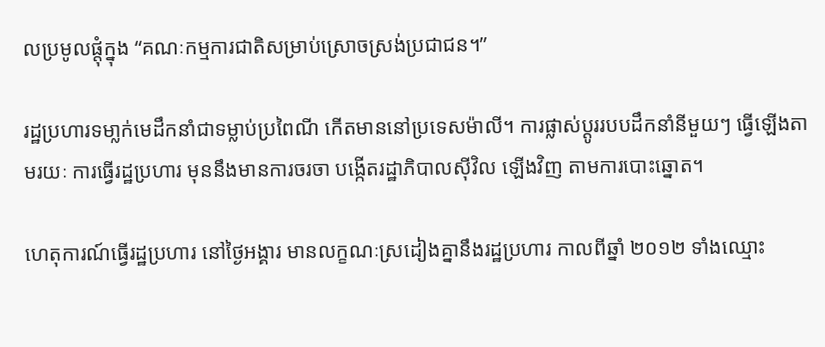លប្រមូលផ្តុំក្នុង “គណៈកម្មការជាតិសម្រាប់ស្រោចស្រង់ប្រជាជន។”

រដ្ឋប្រហារទមា្លក់មេដឹកនាំជាទម្លាប់ប្រពៃណី កើតមាននៅប្រទេសម៉ាលី។ ការផ្លាស់ប្តូររបបដឹកនាំនីមួយៗ ធ្វើឡើងតាមរយៈ ការធ្វើរដ្ឋប្រហារ មុននឹងមានការចរចា បង្កើតរដ្ឋាភិបាលស៊ីវិល ឡើងវិញ តាមការបោះឆ្នោត។

ហេតុការណ៍ធ្វើរដ្ឋប្រហារ នៅថ្ងៃអង្គារ មានលក្ខណៈស្រដៀងគ្នានឹងរដ្ឋប្រហារ កាលពីឆ្នាំ ២០១២ ទាំងឈ្មោះ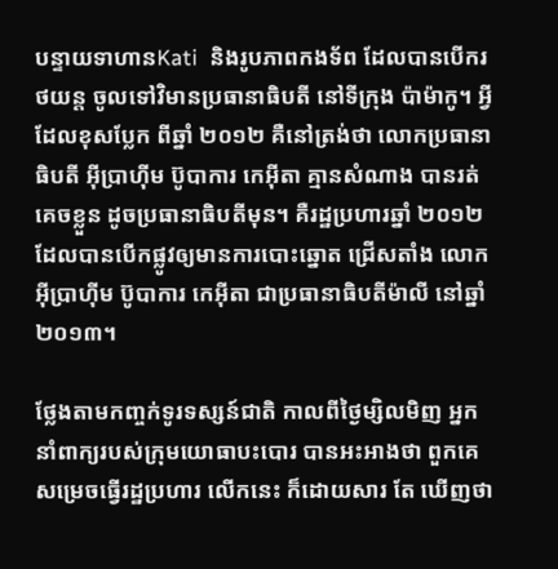បន្ទាយទាហានKati  និងរូបភាពកងទ័ព ដែលបានបើករថយន្ត ចូលទៅវិមានប្រធានាធិបតី នៅទីក្រុង ប៉ាម៉ាកូ។ អ្វីដែលខុសប្លែក ពីឆ្នាំ ២០១២ គឺនៅត្រង់ថា លោកប្រធានាធិបតី អ៊ីប្រាហ៊ីម ប៊ូបាការ កេអ៊ីតា គ្មានសំណាង បានរត់គេចខ្លួន ដូចប្រធានាធិបតីមុន។ គឺរដ្ឋប្រហារឆ្នាំ ២០១២ ដែលបានបើកផ្លូវឲ្យមានការបោះឆ្នោត ជ្រើសតាំង លោកអ៊ីប្រាហ៊ីម ប៊ូបាការ កេអ៊ីតា ជាប្រធានាធិបតីម៉ាលី នៅឆ្នាំ ២០១៣។

ថ្លែងតាមកញ្ចក់ទូរទស្សន៍ជាតិ កាលពីថ្ងៃម្សិលមិញ អ្នកនាំពាក្យរបស់ក្រុមយោធាបះបោរ បានអះអាងថា ពួកគេសម្រេចធ្វើរដ្ឋប្រហារ លើកនេះ ក៏ដោយសារ តែ ឃើញថា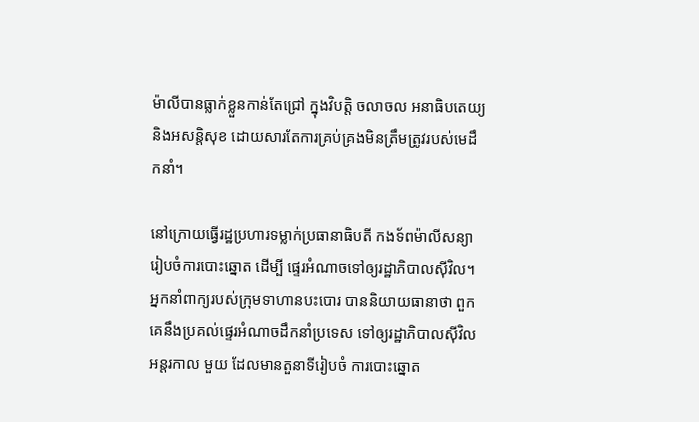ម៉ាលីបានធ្លាក់ខ្លួនកាន់តែជ្រៅ ក្នុងវិបត្តិ ចលាចល អនាធិបតេយ្យ និងអសន្តិសុខ ដោយសារតែការគ្រប់គ្រងមិនត្រឹមត្រូវរបស់មេដឹកនាំ។

នៅក្រោយធ្វើរដ្ឋប្រហារទម្លាក់ប្រធានាធិបតី កងទ័ពម៉ាលីសន្យារៀបចំការបោះឆ្នោត ដើម្បី ផ្ទេរអំណាចទៅឲ្យរដ្ឋាភិបាលស៊ីវិល។ អ្នកនាំពាក្យរបស់ក្រុមទាហានបះបោរ បាននិយាយធានាថា ពួកគេនឹងប្រគល់ផ្ទេរអំណាចដឹកនាំប្រទេស ទៅឲ្យរដ្ឋាភិបាលស៊ីវិល អន្តរកាល មួយ ដែលមានតួនាទីរៀបចំ ការបោះឆ្នោត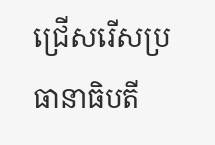ជ្រើសរើសប្រធានាធិបតី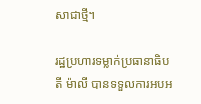សាជាថ្មី។

រដ្ឋប្រហារទម្លាក់ប្រធានាធិបតី ម៉ាលី បានទទួលការអបអ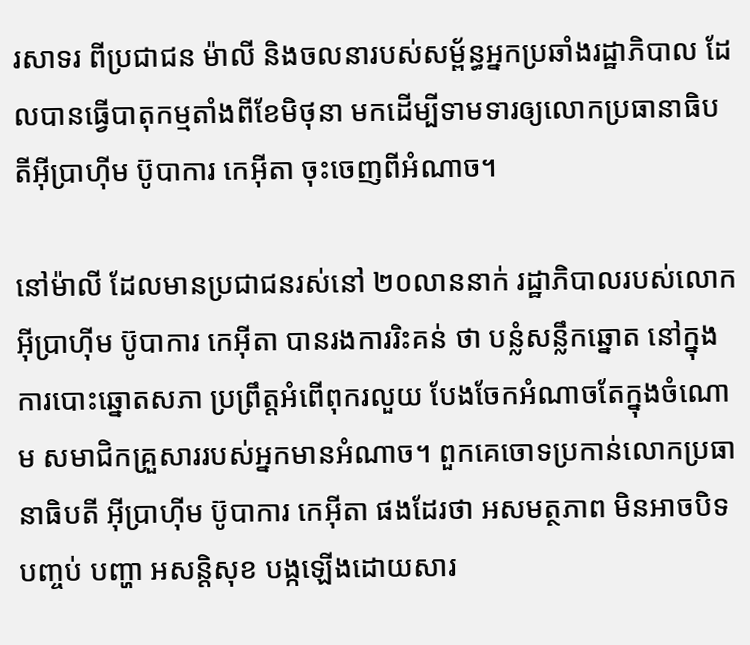រសាទរ ពីប្រជាជន ម៉ាលី និងចលនារបស់សម្ព័ន្ធអ្នកប្រឆាំងរដ្ឋាភិបាល ដែលបានធ្វើបាតុកម្មតាំងពីខែមិថុនា មកដើម្បីទាមទារឲ្យលោកប្រធានាធិបតីអ៊ីប្រាហ៊ីម ប៊ូបាការ កេអ៊ីតា ចុះចេញពីអំណាច។

នៅម៉ាលី ដែលមានប្រជាជនរស់នៅ ២០លាននាក់ រដ្ឋាភិបាលរបស់លោក អ៊ីប្រាហ៊ីម ប៊ូបាការ កេអ៊ីតា បានរងការរិះគន់ ថា បន្លំសន្លឹកឆ្នោត នៅក្នុងការបោះឆ្នោតសភា ប្រព្រឹត្តអំពើពុករលួយ បែងចែកអំណាចតែក្នុងចំណោម សមាជិកគ្រួសាររបស់អ្នកមានអំណាច។ ពួកគេចោទប្រកាន់លោកប្រធានាធិបតី អ៊ីប្រាហ៊ីម ប៊ូបាការ កេអ៊ីតា ផងដែរថា អសមត្ថភាព មិនអាចបិទបញ្ចប់ បញ្ហា អសន្តិសុខ បង្កឡើងដោយសារ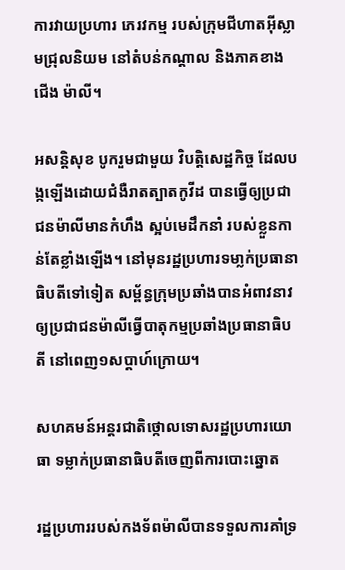ការវាយប្រហារ ភេរវកម្ម របស់ក្រុមជីហាតអ៊ីស្លាមជ្រុលនិយម នៅតំបន់កណ្តាល និងភាគខាងជើង ម៉ាលី។

អសន្តិសុខ បូករួមជាមួយ វិបត្តិសេដ្ឋកិច្ច ដែលបង្កឡើងដោយជំងឺរាតត្បាតកូវីដ បានធ្វើឲ្យប្រជាជនម៉ាលីមានកំហឹង ស្អប់មេដឹកនាំ របស់ខ្លួនកាន់តែខ្លាំងឡើង។ នៅមុនរដ្ឋប្រហារទមា្លក់ប្រធានាធិបតីទៅទៀត សម្ព័ន្ធក្រុមប្រឆាំងបានអំពាវនាវ ឲ្យប្រជាជនម៉ាលីធ្វើបាតុកម្មប្រឆាំងប្រធានាធិបតី នៅពេញ១សប្តាហ៍ក្រោយ។

សហគមន៍អន្តរជាតិថ្កោលទោសរដ្ឋប្រហារយោធា ទម្លាក់ប្រធានាធិបតីចេញពីការបោះឆ្នោត

រដ្ឋប្រហាររបស់កងទ័ពម៉ាលីបានទទួលការគាំទ្រ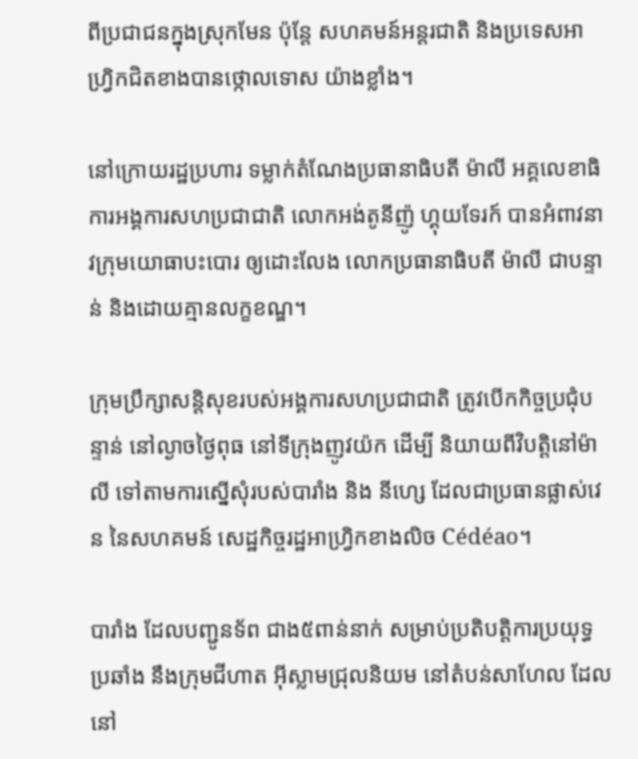ពីប្រជាជនក្នុងស្រុកមែន ប៉ុន្តែ សហគមន៍អន្តរជាតិ និងប្រទេសអាហ្វ្រិកជិតខាងបានថ្កោលទោស យ៉ាងខ្លាំង។

នៅក្រោយរដ្ឋប្រហារ ទម្លាក់តំណែងប្រធានាធិបតី ម៉ាលី អគ្គលេខាធិការអង្គការសហប្រជាជាតិ លោកអង់តូនីញ៉ូ ហ្គុយទែរក៍ បានអំពាវនាវក្រុមយោធាបះបោរ ឲ្យដោះលែង លោកប្រធានាធិបតី ម៉ាលី ជាបន្ទាន់ និងដោយគ្មានលក្ខខណ្ឌ។

ក្រុមប្រឹក្សាសន្តិសុខរបស់អង្គការសហប្រជាជាតិ ត្រូវបើកកិច្ចប្រជុំបន្ទាន់ នៅល្ងាចថ្ងៃពុធ នៅទីក្រុងញូវយ៉ក ដើម្បី និយាយពីវិបត្តិនៅម៉ាលី ទៅតាមការស្នើសុំរបស់បារាំង និង នីហ្សេ ដែលជាប្រធានផ្លាស់វេន នៃសហគមន៍ សេដ្ឋកិច្ចរដ្ឋអាហ្វ្រិកខាងលិច Cédéao។

បារាំង ដែលបញ្ជូនទ័ព ជាង៥ពាន់នាក់ សម្រាប់ប្រតិបត្តិការប្រយុទ្ធប្រឆាំង នឹងក្រុមជីហាត អ៊ីស្លាមជ្រុលនិយម នៅតំបន់សាហែល ដែលនៅ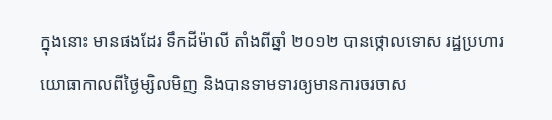ក្នុងនោះ មានផងដែរ ទឹកដីម៉ាលី តាំងពីឆ្នាំ ២០១២ បានថ្កោលទោស រដ្ឋប្រហារយោធាកាលពីថ្ងៃម្សិលមិញ និងបានទាមទារឲ្យមានការចរចាស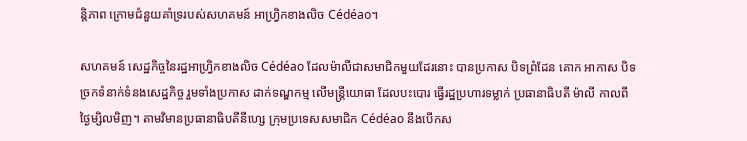ន្តិភាព ក្រោមជំនួយគាំទ្ររបស់សហគមន៍ អាហ្រិ្វកខាងលិច Cédéao។

សហគមន៍ សេដ្ឋកិច្ចនៃរដ្ឋអាហ្វ្រិកខាងលិច Cédéao ដែលម៉ាលីជាសមាជិកមួយដែរនោះ បានប្រកាស បិទព្រំដែន គោក អាកាស បិទច្រកទំនាក់ទំនងសេដ្ឋកិច្ច រួមទាំងប្រកាស ដាក់ទណ្ឌកម្ម លើមន្រ្តីយោធា ដែលបះបោរ ធ្វើរដ្ឋប្រហារទម្លាក់ ប្រធានាធិបតី ម៉ាលី កាលពីថ្ងៃម្សិលមិញ។ តាមវិមានប្រធានាធិបតីនីហ្សេ ក្រុមប្រទេសសមាជិក Cédéao នឹងបើកស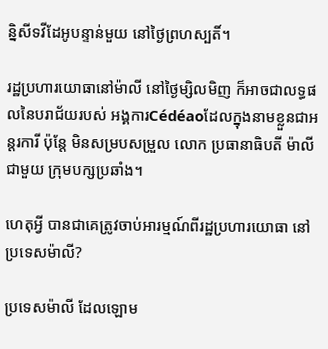ន្និសីទវីដែអូបន្ទាន់មួយ នៅថ្ងៃព្រហស្បតិ៍។

រដ្ឋប្រហារយោធានៅម៉ាលី នៅថ្ងៃម្សិលមិញ ក៏អាចជាលទ្ធផលនៃបរាជ័យរបស់ អង្គការCédéaoដែលក្នុងនាមខ្លួនជាអន្តរការី ប៉ុន្តែ មិនសម្របសម្រួល លោក ប្រធានាធិបតី ម៉ាលី ជាមួយ ក្រុមបក្សប្រឆាំង។

ហេតុអ្វី បានជាគេត្រូវចាប់អារម្មណ៍ពីរដ្ឋប្រហារយោធា នៅ ប្រទេសម៉ាលី?

ប្រទេសម៉ាលី ដែលឡោម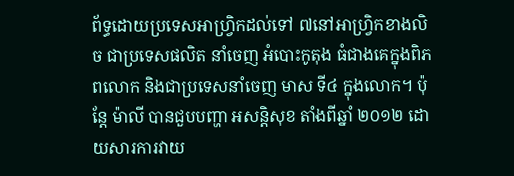ព័ទ្ធដោយប្រទេសអាហ្វ្រិកដល់ទៅ ៧នៅអាហ្វ្រិកខាងលិច ជាប្រទេសផលិត នាំចេញ អំបោះកូតុង ធំជាងគេក្នុងពិភពលោក និងជាប្រទេសនាំចេញ មាស ទី៤ ក្នុងលោក។ ប៉ុន្តែ ម៉ាលី បានជួបបញ្ហា អសន្តិសុខ តាំងពីឆ្នាំ ២០១២ ដោយសារការវាយ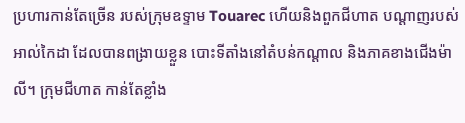ប្រហារកាន់តែច្រើន របស់ក្រុមឧទ្ទាម Touarec ហើយនិងពួកជីហាត បណ្តាញរបស់អាល់កៃដា ដែលបានពង្រាយខ្លួន បោះទីតាំងនៅតំបន់កណ្តាល និងភាគខាងជើងម៉ាលី។ ក្រុមជីហាត កាន់តែខ្លាំង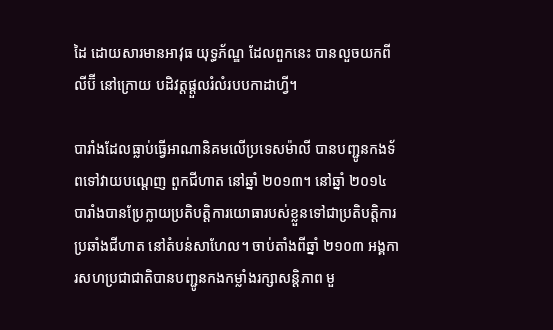ដៃ ដោយសារមានអាវុធ យុទ្ធភ័ណ្ឌ ដែលពួកនេះ បានលួចយកពីលីប៊ី នៅក្រោយ បដិវត្តផ្តួលរំលំរបបកាដាហ្វី។

បារាំងដែលធ្លាប់ធ្វើអាណានិគមលើប្រទេសម៉ាលី បានបញ្ជូនកងទ័ពទៅវាយបណ្តេញ ពួកជីហាត នៅឆ្នាំ ២០១៣។ នៅឆ្នាំ ២០១៤ បារាំងបានប្រែក្លាយប្រតិបត្តិការយោធារបស់ខ្លួនទៅជាប្រតិបត្តិការប្រឆាំងជីហាត នៅតំបន់សាហែល។ ចាប់តាំងពីឆ្នាំ ២១០៣ អង្គការសហប្រជាជាតិបានបញ្ជូនកងកម្លាំងរក្សាសន្តិភាព មួ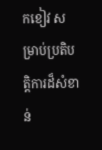កខៀវ សម្រាប់ប្រតិបត្តិការដ៏សំខាន់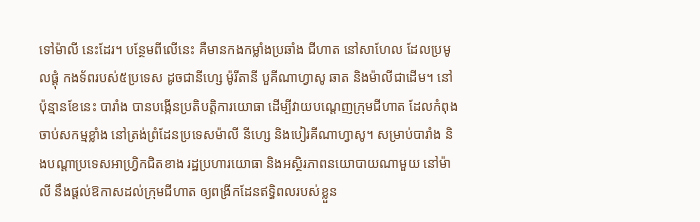ទៅម៉ាលី នេះដែរ។ បន្ថែមពីលើនេះ គឺមានកងកម្លាំងប្រឆាំង ជីហាត នៅសាហែល ដែលប្រមូលផ្តុំ កងទ័ពរបស់៥ប្រទេស ដូចជានីហ្សេ ម៉ូរីតានី បួគីណាហ្វាសូ ឆាត និងម៉ាលីជាដើម។ នៅប៉ុន្មានខែនេះ បារាំង បានបង្កើនប្រតិបត្តិការយោធា ដើម្បីវាយបណ្តេញក្រុមជីហាត ដែលកំពុងចាប់សកម្មខ្លាំង នៅត្រង់ព្រំដែនប្រទេសម៉ាលី នីហ្សេ និងបៀរគីណាហ្វាសូ។ សម្រាប់បារាំង និងបណ្តាប្រទេសអាហ្វ្រិកជិតខាង រដ្ឋប្រហារយោធា និងអស្ថិរភាពនយោបាយណាមួយ នៅម៉ាលី នឹងផ្តល់ឱកាសដល់ក្រុមជីហាត ឲ្យពង្រីកដែនឥទ្ធិពលរបស់ខ្លួន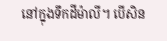នៅក្នុងទឹកដីម៉ាលី។ បើសិន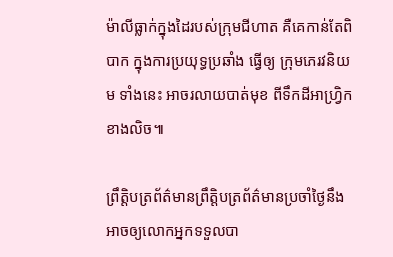ម៉ាលីធ្លាក់ក្នុងដៃរបស់ក្រុមជីហាត គឺគេកាន់តែពិបាក ក្នុងការប្រយុទ្ធប្រឆាំង ធ្វើឲ្យ ក្រុមភេរវនិយម ទាំងនេះ អាចរលាយបាត់មុខ ពីទឹកដីអាហ្វ្រិកខាងលិច៕

ព្រឹត្តិបត្រព័ត៌មានព្រឹត្តិបត្រព័ត៌មានប្រចាំថ្ងៃនឹងអាចឲ្យលោកអ្នកទទួលបា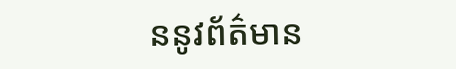ននូវព័ត៌មាន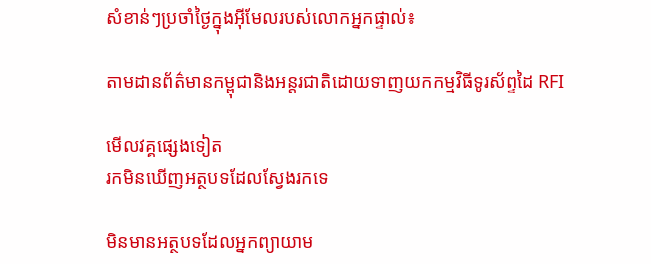សំខាន់ៗប្រចាំថ្ងៃក្នុងអ៊ីមែលរបស់លោកអ្នកផ្ទាល់៖

តាមដានព័ត៌មានកម្ពុជានិងអន្តរជាតិដោយទាញយកកម្មវិធីទូរស័ព្ទដៃ RFI

មើលវគ្គផ្សេងទៀត
រកមិនឃើញអត្ថបទដែលស្វែងរកទេ

មិនមានអត្ថបទដែលអ្នកព្យាយាម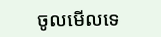ចូលមើលទេ